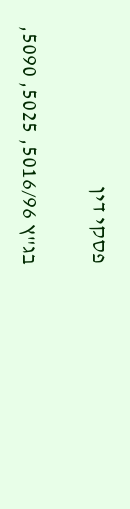פסקי דין

בג"ץ 5016/96, 5025, 5090,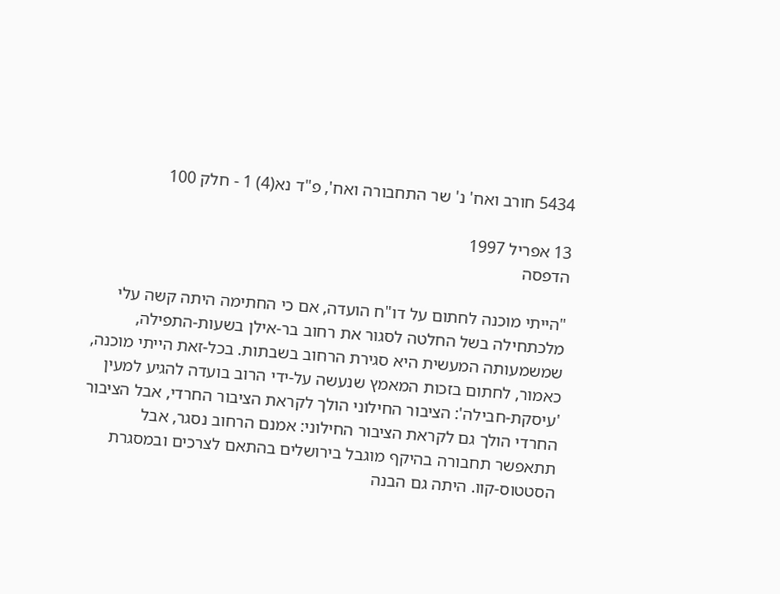5434 חורב ואח' נ' שר התחבורה ואח', פ"ד נא(4) 1 - חלק 100

13 אפריל 1997
הדפסה

"הייתי מוכנה לחתום על דו"ח הועדה, אם כי החתימה היתה קשה עלי מלכתחילה בשל החלטה לסגור את רחוב בר-אילן בשעות-התפילה, שמשמעותה המעשית היא סגירת הרחוב בשבתות. בכל-זאת הייתי מוכנה, כאמור, לחתום בזכות המאמץ שנעשה על-ידי הרוב בועדה להגיע למעין 'עיסקת-חבילה': הציבור החילוני הולך לקראת הציבור החרדי, אבל הציבור החרדי הולך גם לקראת הציבור החילוני: אמנם הרחוב נסגר, אבל תתאפשר תחבורה בהיקף מוגבל בירושלים בהתאם לצרכים ובמסגרת הסטטוס-קוו. היתה גם הבנה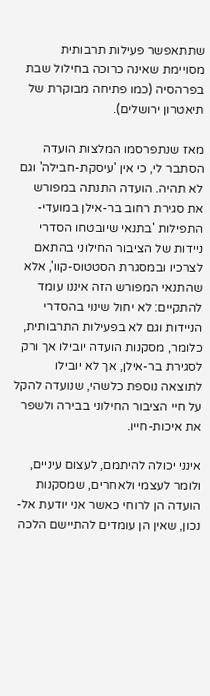שתתאפשר פעילות תרבותית מסויימת שאינה כרוכה בחילול שבת בפרהסיה (כמו פתיחה מבוקרת של תיאטרון ירושלים).

מאז שנתפרסמו המלצות הועדה הסתבר לי, כי אין 'עיסקת-חבילה' וגם לא תהיה. הועדה התנתה במפורש את סגירת רחוב בר-אילן במועדי-התפילות 'בתנאי שיובטחו הסדרי ניידות של הציבור החילוני בהתאם לצרכיו ובמסגרת הסטטוס-קוו', אלא שהתנאי המפורש הזה איננו עומד להתקיים: לא יחול שינוי בהסדרי הניידות וגם לא בפעילות התרבותית, כלומר, מסקנות הועדה יובילו אך ורק לסגירת בר-אילן, אך לא יובילו לתוצאה נוספת כלשהי, שנועדה להקל על חיי הציבור החילוני בבירה ולשפר את איכות-חייו.

אינני יכולה להיתמם, לעצום עיניים, ולומר לעצמי ולאחרים, שמסקנות הועדה הן לרוחי כאשר אני יודעת אל-נכון, שאין הן עומדים להתיישם הלכה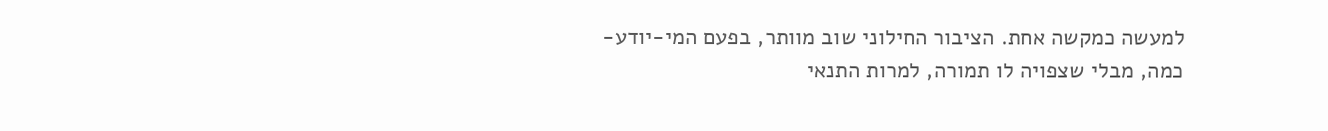למעשה כמקשה אחת. הציבור החילוני שוב מוותר, בפעם המי-יודע-כמה, מבלי שצפויה לו תמורה, למרות התנאי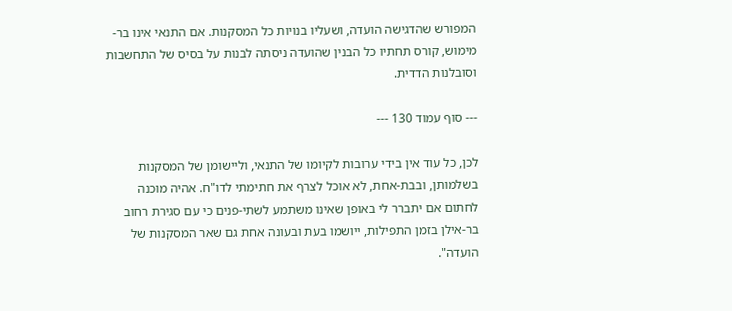המפורש שהדגישה הועדה, ושעליו בנויות כל המסקנות. אם התנאי אינו בר-מימוש, קורס תחתיו כל הבנין שהועדה ניסתה לבנות על בסיס של התחשבות וסובלנות הדדית.

--- סוף עמוד 130 ---

לכן, כל עוד אין בידי ערובות לקיומו של התנאי, וליישומן של המסקנות בשלמותן, ובבת-אחת, לא אוכל לצרף את חתימתי לדו"ח. אהיה מוכנה לחתום אם יתברר לי באופן שאינו משתמע לשתי-פנים כי עם סגירת רחוב בר-אילן בזמן התפילות, ייושמו בעת ובעונה אחת גם שאר המסקנות של הועדה".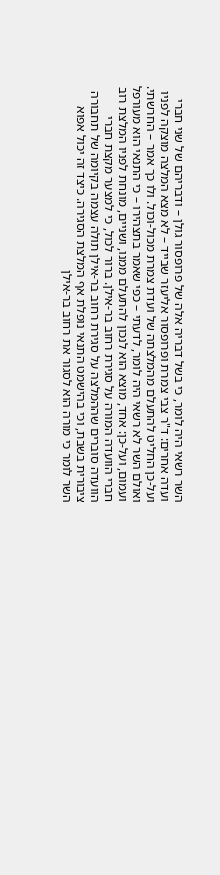השר רשאי היה לומר, כי בשל דבריה אלה של פרופסור גולן – ודבריהם של שני חברי ועדה אחרים: ד"ר צבי צמרת ופרופסור אליעזר שבייד – לא מצא המלצה מוצקה לפניו ועל-כן החליט להתעלם מהמלצתה של ועדת צמרת מכול-וכול. ולו כך אמר – החרשתי. ואולם השר לא רשאי היה לומר, לדעתי – כפי שאמר בתצהירו – כי התנאי הוא מעורפל ועמום, ועל-כן: אחד, מוצא הוא לנכון להתעלם ממנו, ושניים, מונחת לפניו המלצת רוב חברי הוועדה המורה על סגירת רחוב בר-אילן. ברור לכול, כי למצער מקצת חברי הוועדה סוברים שההמלצה על סגירת רחוב בר-אילן תולה עצמה בקיומה של תחבורה ציבורית בשבת, וכי בהישמט התנאי נופלת אף המלצת הסגירה. כיצד זה יכול אפוא השר לומר כי מורה הוא לסגור את רחוב בר-אילן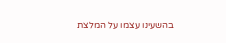בהשעינו עצמו על המלצת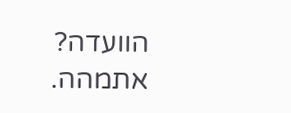הוועדה? אתמהה.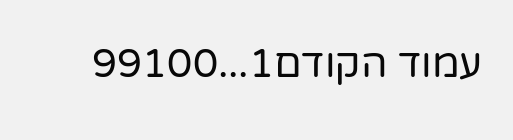עמוד הקודם1...99100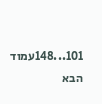101...148עמוד הבא